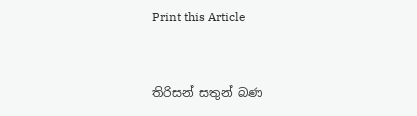Print this Article


තිරිසන් සතුන් බණ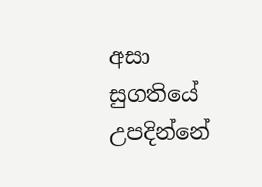අසා සුගතියේ උපදින්නේ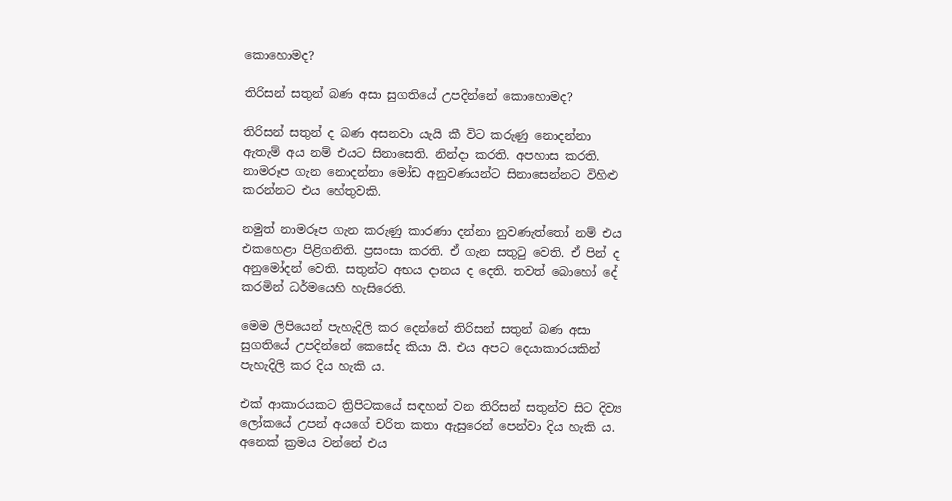කොහොමද?

තිරිසන් සතුන් බණ අසා සුගතියේ උපදින්නේ කොහොමද?

තිරිසන් සතුන් ද බණ අසනවා යැයි කී විට කරුණු නොදන්නා ඇතැම් අය නම් එයට සිනාසෙති. නින්දා කරති. අපහාස කරති. නාමරූප ගැන නොදන්නා මෝඩ අනුවණයන්ට සිනාසෙන්නට විහිළු කරන්නට එය හේතුවකි.

නමුත් නාමරූප ගැන කරුණු කාරණා දන්නා නුවණැත්තෝ නම් එය එකහෙළා පිළිගනිති. ප්‍රසංසා කරති. ඒ ගැන සතුටු වෙති. ඒ පින් ද අනුමෝදන් වෙති. සතුන්ට අභය දානය ද දෙති. තවත් බොහෝ දේ කරමින් ධර්මයෙහි හැසිරෙති.

මෙම ලිපියෙන් පැහැදිලි කර දෙන්නේ තිරිසන් සතුන් බණ අසා සුගතියේ උපදින්නේ කෙසේද කියා යි. එය අපට දෙයාකාරයකින් පැහැදිලි කර දිය හැකි ය.

එක් ආකාරයකට ත්‍රිපිටකයේ සඳහන් වන තිරිසන් සතුන්ව සිට දිව්‍ය ලෝකයේ උපන් අයගේ චරිත කතා ඇසුරෙන් පෙන්වා දිය හැකි ය. අනෙක් ක්‍රමය වන්නේ එය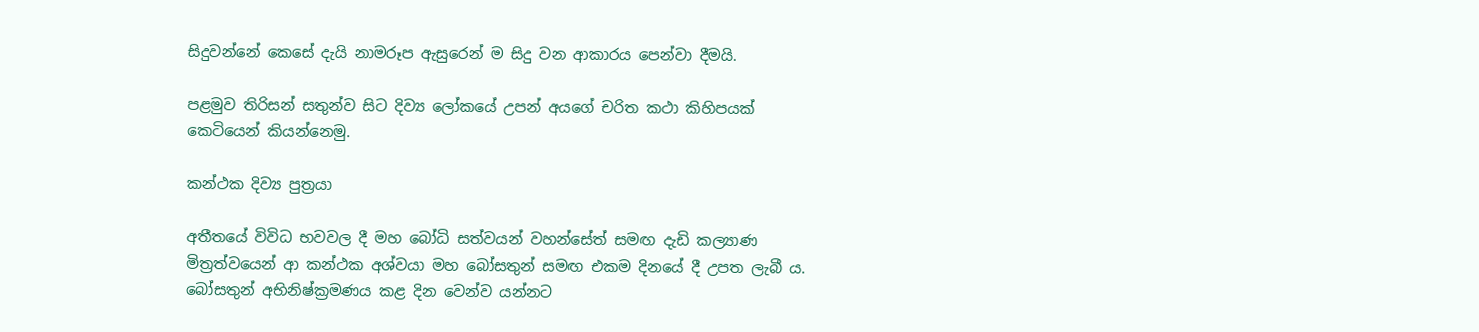සිදුවන්නේ කෙසේ දැයි නාමරූප ඇසුරෙන් ම සිදු වන ආකාරය පෙන්වා දීමයි.

පළමුව තිරිසන් සතුන්ව සිට දිව්‍ය ලෝකයේ උපන් අයගේ චරිත කථා කිහිපයක් කෙටියෙන් කියන්නෙමු.

කන්ථක දිව්‍ය පුත්‍රයා

අතීතයේ විවිධ භවවල දී මහ බෝධි සත්වයන් වහන්සේත් සමඟ දැඩි කල්‍යාණ මිත්‍රත්වයෙන් ආ කන්ථක අශ්වයා මහ බෝසතුන් සමඟ එකම දිනයේ දී උපත ලැබී ය. බෝසතුන් අභිනිෂ්ක්‍රමණය කළ දින වෙන්ව යන්නට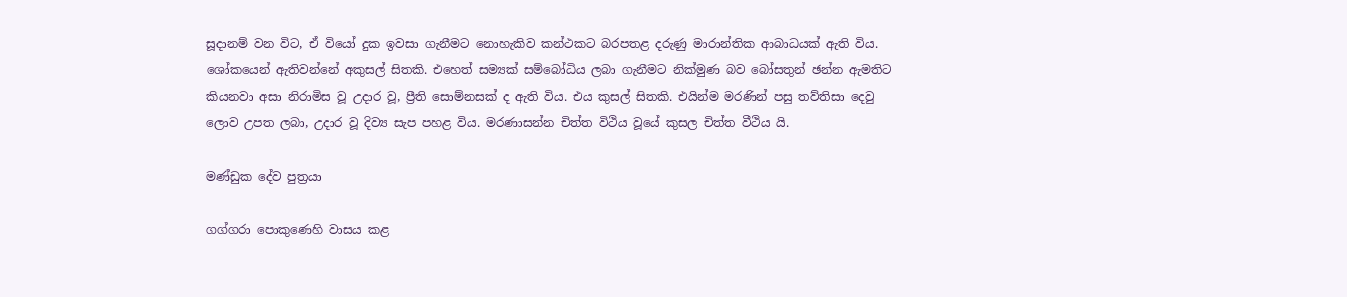සූදානම් වන විට, ඒ වියෝ දුක ඉවසා ගැනීමට නොහැකිව කන්ථකට බරපතළ දරුණු මාරාන්තික ආබාධයක් ඇති විය. ශෝකයෙන් ඇතිවන්නේ අකුසල් සිතකි. එහෙත් සම්‍යක් සම්බෝධිය ලබා ගැනීමට නික්මුණ බව බෝසතුන් ඡන්න ඇමතිට කියනවා අසා නිරාමිස වූ උදාර වූ, ප්‍රීති සොම්නසක් ද ඇති විය. එය කුසල් සිතකි. එයින්ම මරණින් පසු තව්තිසා දෙවු ලොව උපත ලබා, උදාර වූ දිව්‍ය සැප පහළ විය. මරණාසන්න චිත්ත විථිය වූයේ කුසල චිත්ත වීථිය යි.

මණ්ඩුක දේව පුත්‍රයා

ගග්ගරා පොකුණෙහි වාසය කළ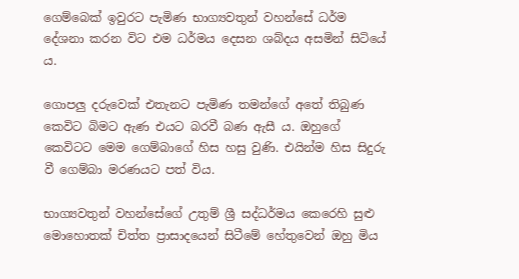ගෙම්බෙක් ඉවුරට පැමිණ භාග්‍යවතුන් වහන්සේ ධර්ම දේශනා කරන විට එම ධර්මය දෙසන ශබ්දය අසමින් සිටියේ ය.

ගොපලු දරුවෙක් එතැනට පැමිණ තමන්ගේ අතේ තිබුණ කෙවිට බිමට ඇණ එයට බරවී බණ ඇසී ය. ඔහුගේ කෙවිටට මෙම ගෙම්බාගේ හිස හසු වුණි. එයින්ම හිස සිදුරු වී ගෙම්බා මරණයට පත් විය.

භාග්‍යවතුන් වහන්සේගේ උතුම් ශ්‍රී සද්ධර්මය කෙරෙහි සුළු මොහොතක් චිත්ත ප්‍රාසාදයෙන් සිටීමේ හේතුවෙන් ඔහු මිය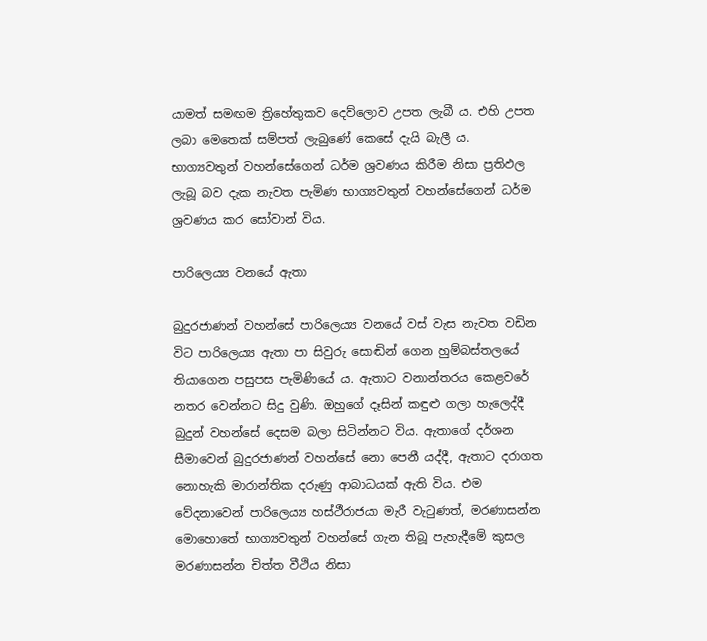යාමත් සමඟම ත්‍රිහේතුකව දෙව්ලොව උපත ලැබී ය. එහි උපත ලබා මෙතෙක් සම්පත් ලැබුණේ කෙසේ දැයි බැලී ය. භාග්‍යවතුන් වහන්සේගෙන් ධර්ම ශ්‍රවණය කිරීම නිසා ප්‍රතිඵල ලැබූ බව දැක නැවත පැමිණ භාග්‍යවතුන් වහන්සේගෙන් ධර්ම ශ්‍රවණය කර සෝවාන් විය.

පාරිලෙය්‍ය වනයේ ඇතා

බුදුරජාණන් වහන්සේ පාරිලෙය්‍ය වනයේ වස් වැස නැවත වඩින විට පාරිලෙය්‍ය ඇතා පා සිවුරු සොඬින් ගෙන හුම්බස්තලයේ තියාගෙන පසුපස පැමිණියේ ය. ඇතාට වනාන්තරය කෙළවරේ නතර වෙන්නට සිදු වුණි. ඔහුගේ දෑසින් කඳුළු ගලා හැලෙද්දී බුදුන් වහන්සේ දෙසම බලා සිටින්නට විය. ඇතාගේ දර්ශන සීමාවෙන් බුදුරජාණන් වහන්සේ නො පෙනී යද්දී, ඇතාට දරාගත නොහැකි මාරාන්තික දරුණු ආබාධයක් ඇති විය. එම වේදනාවෙන් පාරිලෙය්‍ය හස්ථීරාජයා මැරී වැටුණත්, මරණාසන්න මොහොතේ භාග්‍යවතුන් වහන්සේ ගැන තිබූ පැහැදීමේ කුසල මරණාසන්න චිත්ත වීථිය නිසා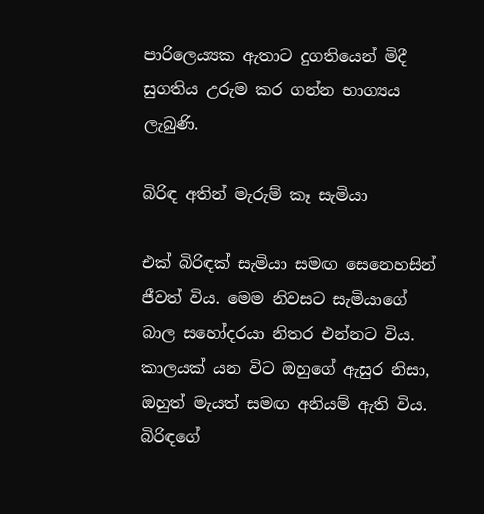පාරිලෙය්‍යක ඇතාට දුගතියෙන් මිදී සුගතිය උරුම කර ගන්න භාග්‍යය ලැබුණි.

බිරිඳ අතින් මැරුම් කෑ සැමියා

එක් බිරිඳක් සැමියා සමඟ සෙනෙහසින් ජීවත් විය. මෙම නිවසට සැමියාගේ බාල සහෝදරයා නිතර එන්නට විය. කාලයක් යන විට ඔහුගේ ඇසුර නිසා, ඔහුත් මැයත් සමඟ අනියම් ඇති විය. බිරිඳගේ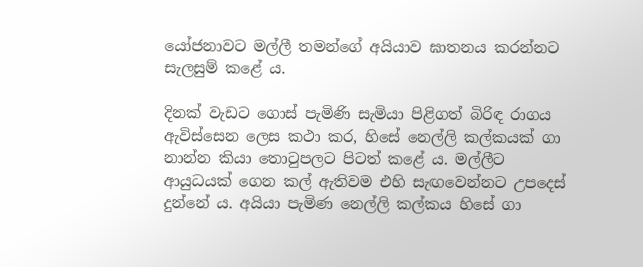යෝජනාවට මල්ලී තමන්ගේ අයියාව ඝාතනය කරන්නට සැලසුම් කළේ ය.

දිනක් වැඩට ගොස් පැමිණි සැමියා පිළිගත් බිරිඳ රාගය ඇවිස්සෙන ලෙස කථා කර, හිසේ නෙල්ලි කල්කයක් ගා නාන්න කියා තොටුපලට පිටත් කළේ ය. මල්ලීට ආයුධයක් ගෙන කල් ඇතිවම එහි සැඟවෙන්නට උපදෙස් දුන්නේ ය. අයියා පැමිණ නෙල්ලි කල්කය හිසේ ගා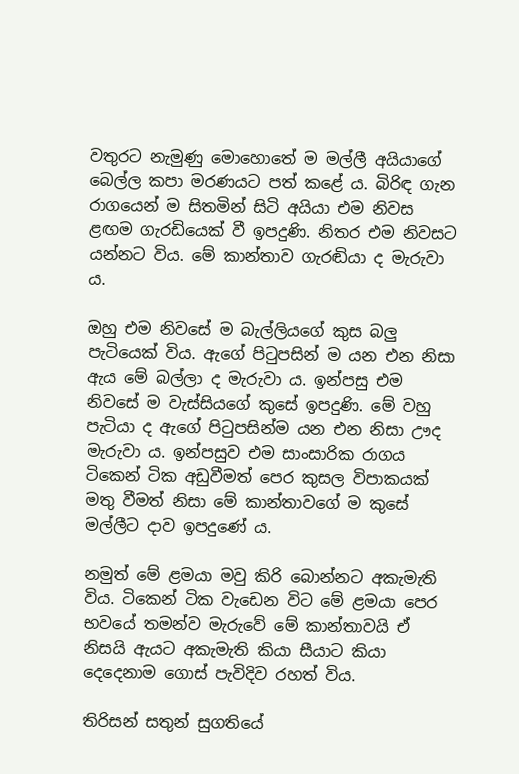වතුරට නැමුණු මොහොතේ ම මල්ලී අයියාගේ බෙල්ල කපා මරණයට පත් කළේ ය. බිරිඳ ගැන රාගයෙන් ම සිතමින් සිටි අයියා එම නිවස ළඟම ගැරඩියෙක් වී ඉපදුණි. නිතර එම නිවසට යන්නට විය. මේ කාන්තාව ගැරඬියා ද මැරුවා ය.

ඔහු එම නිවසේ ම බැල්ලියගේ කුස බලු පැටියෙක් විය. ඇගේ පිටුපසින් ම යන එන නිසා ඇය මේ බල්ලා ද මැරුවා ය. ඉන්පසු එම නිවසේ ම වැස්සියගේ කුසේ ඉපදුණි. මේ වහු පැටියා ද ඇගේ පිටුපසින්ම යන එන නිසා ඌද මැරුවා ය. ඉන්පසුව එම සාංසාරික රාගය ටිකෙන් ටික අඩුවීමත් පෙර කුසල විපාකයක් මතු වීමත් නිසා මේ කාන්තාවගේ ම කුසේ මල්ලීට දාව ඉපදුණේ ය.

නමුත් මේ ළමයා මවු කිරි බොන්නට අකැමැති විය. ටිකෙන් ටික වැඩෙන විට මේ ළමයා පෙර භවයේ තමන්ව මැරුවේ මේ කාන්තාවයි ඒ නිසයි ඇයට අකැමැති කියා සීයාට කියා දෙදෙනාම ගොස් පැවිදිව රහත් විය.

තිරිසන් සතුන් සුගතියේ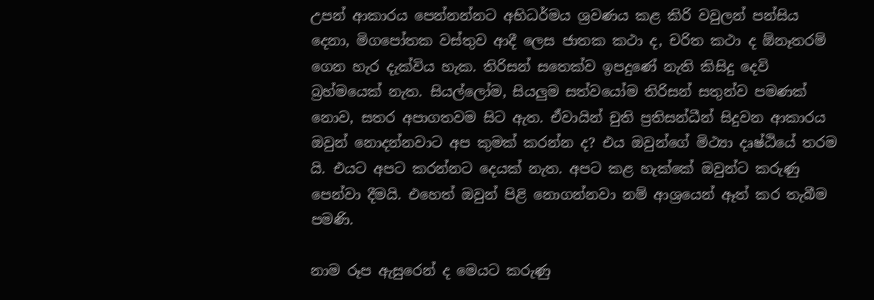උපන් ආකාරය පෙන්නන්නට අභිධර්මය ශ්‍රවණය කළ කිරි වවුලන් පන්සිය දෙනා, මිගපෝතක වස්තුව ආදී ලෙස ජාතක කථා ද, චරිත කථා ද ඕනෑතරම් ගෙන හැර දැක්විය හැක. තිරිසන් සතෙක්ව ඉපදුණේ නැති කිසිදු දෙවි බ්‍රහ්මයෙක් නැත. සියල්ලෝම, සියලුම සත්වයෝම තිරිසන් සතුන්ව පමණක් නොව, සතර අපාගතවම සිට ඇත. ඒවායින් චුති ප්‍රතිසන්ධීන් සිදුවන ආකාරය ඔවුන් නොදන්නවාට අප කුමක් කරන්න ද? එය ඔවුන්ගේ මිථ්‍යා දෘෂ්ඨියේ තරම යි. එයට අපට කරන්නට දෙයක් නැත. අපට කළ හැක්කේ ඔවුන්ට කරුණු පෙන්වා දීමයි. එහෙත් ඔවුන් පිළි නොගන්නවා නම් ආශ්‍රයෙන් ඈත් කර තැබීම පමණි.

නාම රූප ඇසුරෙන් ද මෙයට කරුණු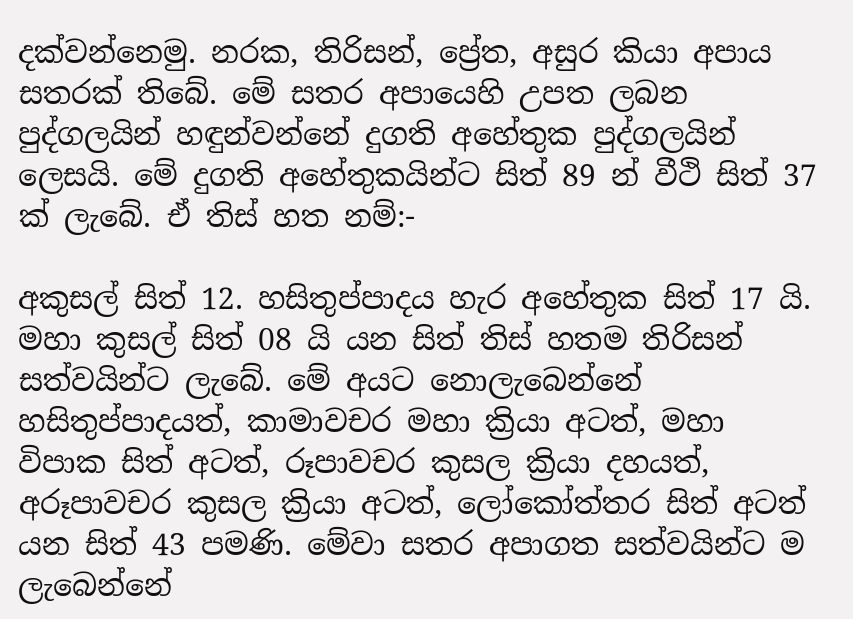දක්වන්නෙමු. නරක, තිරිසන්, ප්‍රේත, අසුර කියා අපාය සතරක් තිබේ. මේ සතර අපායෙහි උපත ලබන පුද්ගලයින් හඳුන්වන්නේ දුගති අහේතුක පුද්ගලයින් ලෙසයි. මේ දුගති අහේතුකයින්ට සිත් 89 න් වීථි සිත් 37 ක් ලැබේ. ඒ තිස් හත නම්:-

අකුසල් සිත් 12. හසිතුප්පාදය හැර අහේතුක සිත් 17 යි. මහා කුසල් සිත් 08 යි යන සිත් තිස් හතම තිරිසන් සත්වයින්ට ලැබේ. මේ අයට නොලැබෙන්නේ හසිතුප්පාදයත්, කාමාවචර මහා ක්‍රියා අටත්, මහා විපාක සිත් අටත්, රූපාවචර කුසල ක්‍රියා දහයත්, අරූපාවචර කුසල ක්‍රියා අටත්, ලෝකෝත්තර සිත් අටත් යන සිත් 43 පමණි. මේවා සතර අපාගත සත්වයින්ට ම ලැබෙන්නේ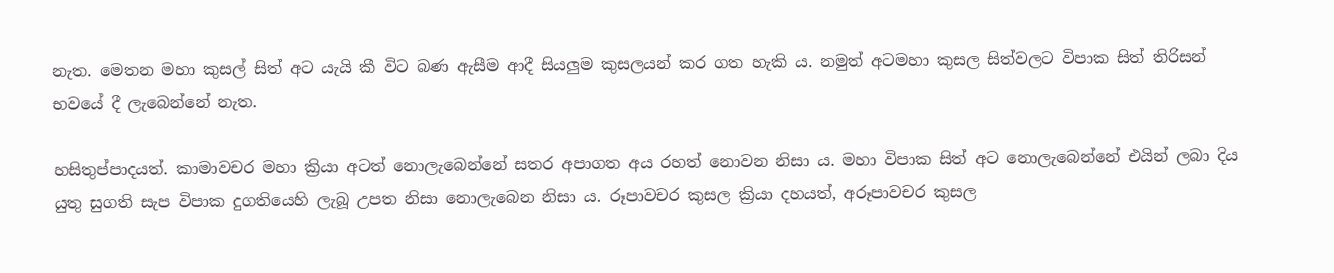නැත. මෙතන මහා කුසල් සිත් අට යැයි කී විට බණ ඇසීම ආදී සියලුම කුසලයන් කර ගත හැකි ය. නමුත් අටමහා කුසල සිත්වලට විපාක සිත් තිරිසන් භවයේ දී ලැබෙන්නේ නැත.

හසිතුප්පාදයත්. කාමාවචර මහා ක්‍රියා අටත් නොලැබෙන්නේ සතර අපාගත අය රහත් නොවන නිසා ය. මහා විපාක සිත් අට නොලැබෙන්නේ එයින් ලබා දිය යුතු සුගති සැප විපාක දුගතියෙහි ලැබූ උපත නිසා නොලැබෙන නිසා ය. රූපාවචර කුසල ක්‍රියා දහයත්, අරූපාවචර කුසල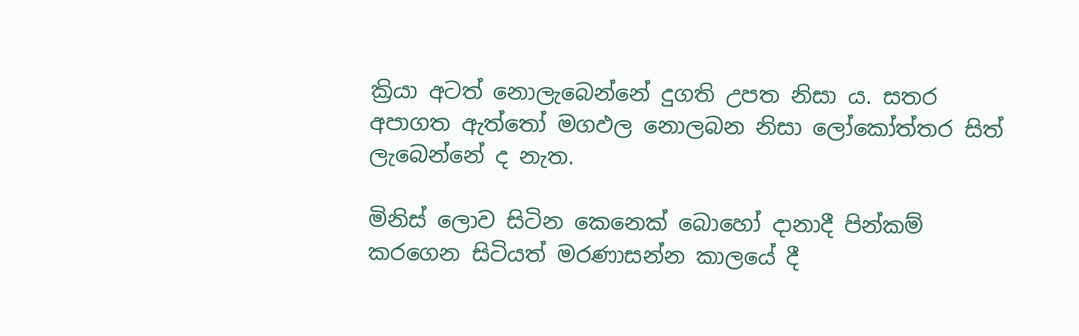ක්‍රියා අටත් නොලැබෙන්නේ දුගති උපත නිසා ය. සතර අපාගත ඇත්තෝ මගඵල නොලබන නිසා ලෝකෝත්තර සිත් ලැබෙන්නේ ද නැත.

මිනිස් ලොව සිටින කෙනෙක් බොහෝ දානාදී පින්කම් කරගෙන සිටියත් මරණාසන්න කාලයේ දී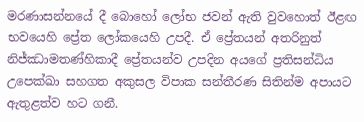මරණාසන්නයේ දී බොහෝ ලෝභ ජවන් ඇති වුවහොත් ඊළඟ භවයෙහි ප්‍රේත ලෝකයෙහි උපදී. ඒ ප්‍රේතයන් අතරිනුත් නිජ්ඣාමතණ්හිකාදී ප්‍රේතයන්ව උපදින අයගේ ප්‍රතිසන්ධිය උපෙක්ඛා සහගත අකුසල විපාක සන්තීරණ සිතින්ම අපායට ඇතුළත්ව හට ගනී.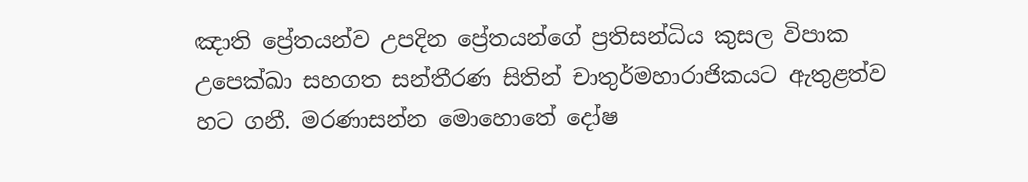ඤාති ප්‍රේතයන්ව උපදින ප්‍රේතයන්ගේ ප්‍රතිසන්ධිය කුසල විපාක උපෙක්ඛා සහගත සන්තීරණ සිතින් චාතුර්මහාරාජිකයට ඇතුළත්ව හට ගනී. මරණාසන්න මොහොතේ දෝෂ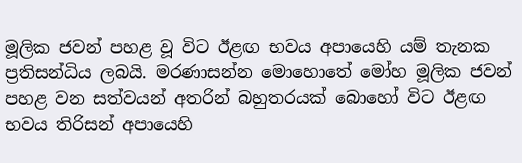මූලික ජවන් පහළ වූ විට ඊළඟ භවය අපායෙහි යම් තැනක ප්‍රතිසන්ධිය ලබයි. මරණාසන්න මොහොතේ මෝහ මූලික ජවන් පහළ වන සත්වයන් අතරින් බහුතරයක් බොහෝ විට ඊළඟ භවය තිරිසන් අපායෙහි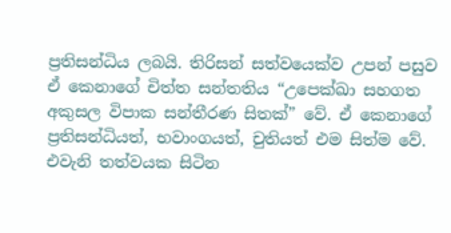ප්‍රතිසන්ධිය ලබයි. තිරිසන් සත්වයෙක්ව උපන් පසුව ඒ කෙනාගේ චිත්ත සන්තතිය “උපෙක්ඛා සහගත අකුසල විපාක සන්තීරණ සිතක්” වේ. ඒ කෙනාගේ ප්‍රතිසන්ධියත්, භවාංගයත්, චුතියත් එම සිත්ම වේ. එවැනි තත්වයක සිටින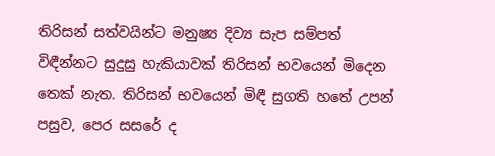තිරිසන් සත්වයින්ට මනුෂ්‍ය දිව්‍ය සැප සම්පත් විඳීන්නට සුදුසු හැකියාවක් තිරිසන් භවයෙන් මිදෙන තෙක් නැත. තිරිසන් භවයෙන් මිඳී සුගති හතේ උපන් පසුව, පෙර සසරේ ද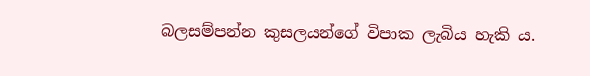බලසම්පන්න කුසලයන්ගේ විපාක ලැබිය හැකි ය.